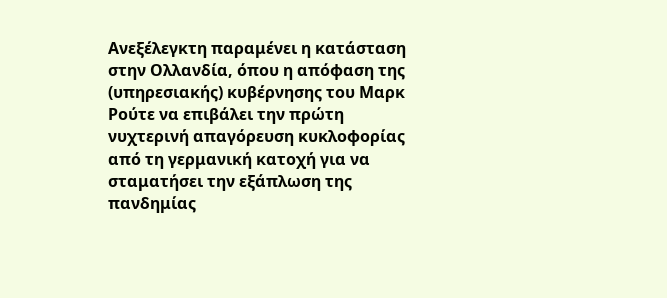Ανεξέλεγκτη παραμένει η κατάσταση στην Ολλανδία, όπου η απόφαση της (υπηρεσιακής) κυβέρνησης του Μαρκ Ρούτε να επιβάλει την πρώτη νυχτερινή απαγόρευση κυκλοφορίας από τη γερμανική κατοχή για να σταματήσει την εξάπλωση της πανδημίας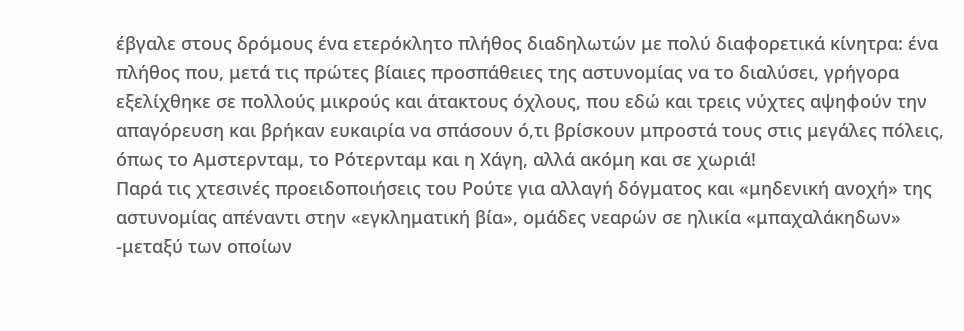έβγαλε στους δρόμους ένα ετερόκλητο πλήθος διαδηλωτών με πολύ διαφορετικά κίνητρα: ένα πλήθος που, μετά τις πρώτες βίαιες προσπάθειες της αστυνομίας να το διαλύσει, γρήγορα εξελίχθηκε σε πολλούς μικρούς και άτακτους όχλους, που εδώ και τρεις νύχτες αψηφούν την απαγόρευση και βρήκαν ευκαιρία να σπάσουν ό,τι βρίσκουν μπροστά τους στις μεγάλες πόλεις, όπως το Αμστερνταμ, το Ρότερνταμ και η Χάγη, αλλά ακόμη και σε χωριά!
Παρά τις χτεσινές προειδοποιήσεις του Ρούτε για αλλαγή δόγματος και «μηδενική ανοχή» της αστυνομίας απέναντι στην «εγκληματική βία», ομάδες νεαρών σε ηλικία «μπαχαλάκηδων» -μεταξύ των οποίων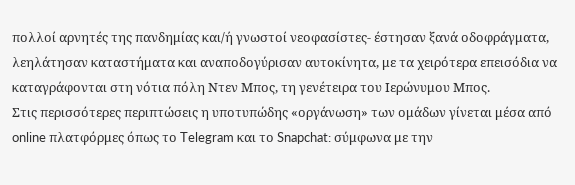πολλοί αρνητές της πανδημίας και/ή γνωστοί νεοφασίστες- έστησαν ξανά οδοφράγματα, λεηλάτησαν καταστήματα και αναποδογύρισαν αυτοκίνητα, με τα χειρότερα επεισόδια να καταγράφονται στη νότια πόλη Ντεν Μπος, τη γενέτειρα του Ιερώνυμου Μπος.
Στις περισσότερες περιπτώσεις η υποτυπώδης «οργάνωση» των ομάδων γίνεται μέσα από online πλατφόρμες όπως το Telegram και το Snapchat: σύμφωνα με την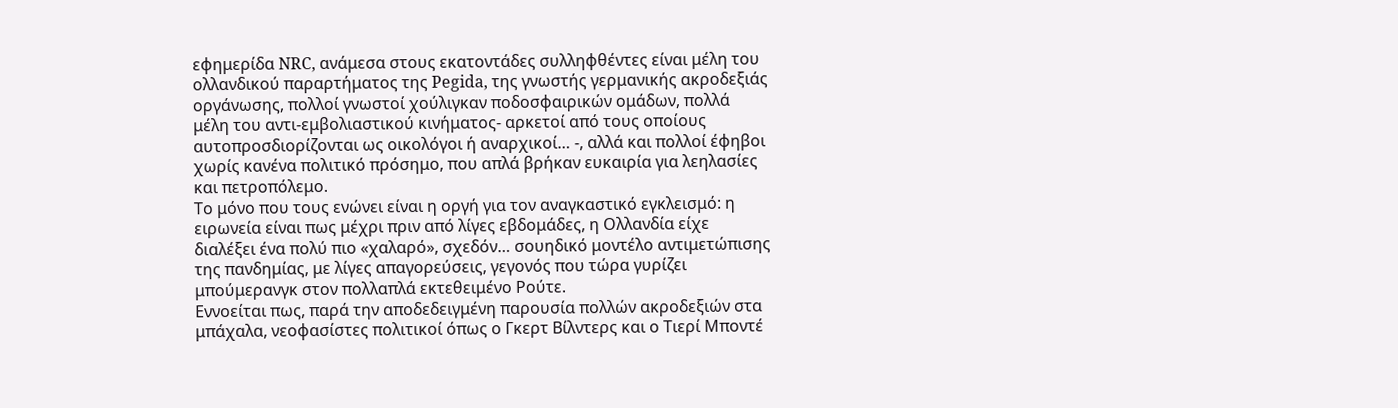εφημερίδα NRC, ανάμεσα στους εκατοντάδες συλληφθέντες είναι μέλη του ολλανδικού παραρτήματος της Pegida, της γνωστής γερμανικής ακροδεξιάς οργάνωσης, πολλοί γνωστοί χούλιγκαν ποδοσφαιρικών ομάδων, πολλά μέλη του αντι-εμβολιαστικού κινήματος- αρκετοί από τους οποίους αυτοπροσδιορίζονται ως οικολόγοι ή αναρχικοί… -, αλλά και πολλοί έφηβοι χωρίς κανένα πολιτικό πρόσημο, που απλά βρήκαν ευκαιρία για λεηλασίες και πετροπόλεμο.
Το μόνο που τους ενώνει είναι η οργή για τον αναγκαστικό εγκλεισμό: η ειρωνεία είναι πως μέχρι πριν από λίγες εβδομάδες, η Ολλανδία είχε διαλέξει ένα πολύ πιο «χαλαρό», σχεδόν… σουηδικό μοντέλο αντιμετώπισης της πανδημίας, με λίγες απαγορεύσεις, γεγονός που τώρα γυρίζει μπούμερανγκ στον πολλαπλά εκτεθειμένο Ρούτε.
Εννοείται πως, παρά την αποδεδειγμένη παρουσία πολλών ακροδεξιών στα μπάχαλα, νεοφασίστες πολιτικοί όπως ο Γκερτ Βίλντερς και ο Τιερί Μποντέ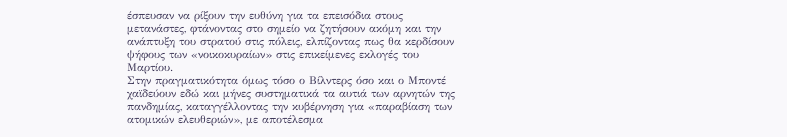έσπευσαν να ρίξουν την ευθύνη για τα επεισόδια στους μετανάστες, φτάνοντας στο σημείο να ζητήσουν ακόμη και την ανάπτυξη του στρατού στις πόλεις, ελπίζοντας πως θα κερδίσουν ψήφους των «νοικοκυραίων» στις επικείμενες εκλογές του Μαρτίου.
Στην πραγματικότητα όμως τόσο ο Βίλντερς όσο και ο Μποντέ χαϊδεύουν εδώ και μήνες συστηματικά τα αυτιά των αρνητών της πανδημίας, καταγγέλλοντας την κυβέρνηση για «παραβίαση των ατομικών ελευθεριών», με αποτέλεσμα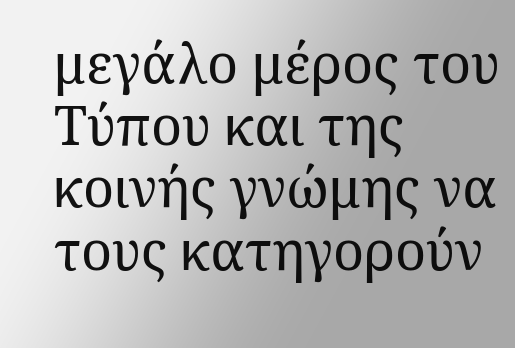μεγάλο μέρος του Τύπου και της κοινής γνώμης να τους κατηγορούν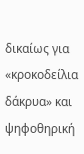δικαίως για «κροκοδείλια δάκρυα» και ψηφοθηρική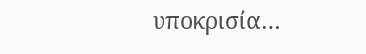υποκρισία…